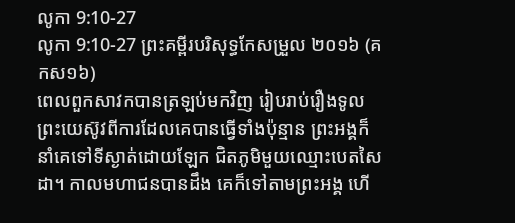លូកា 9:10-27
លូកា 9:10-27 ព្រះគម្ពីរបរិសុទ្ធកែសម្រួល ២០១៦ (គកស១៦)
ពេលពួកសាវកបានត្រឡប់មកវិញ រៀបរាប់រឿងទូលព្រះយេស៊ូវពីការដែលគេបានធ្វើទាំងប៉ុន្មាន ព្រះអង្គក៏នាំគេទៅទីស្ងាត់ដោយឡែក ជិតភូមិមួយឈ្មោះបេតសៃដា។ កាលមហាជនបានដឹង គេក៏ទៅតាមព្រះអង្គ ហើ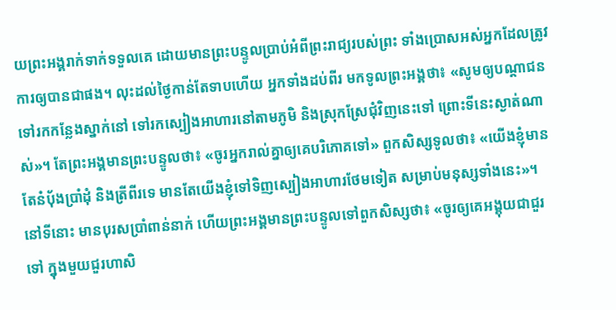យព្រះអង្គរាក់ទាក់ទទួលគេ ដោយមានព្រះបន្ទូលប្រាប់អំពីព្រះរាជ្យរបស់ព្រះ ទាំងប្រោសអស់អ្នកដែលត្រូវការឲ្យបានជាផង។ លុះដល់ថ្ងៃកាន់តែទាបហើយ អ្នកទាំងដប់ពីរ មកទូលព្រះអង្គថា៖ «សូមឲ្យបណ្ដាជនទៅរកកន្លែងស្នាក់នៅ ទៅរកស្បៀងអាហារនៅតាមភូមិ និងស្រុកស្រែជុំវិញនេះទៅ ព្រោះទីនេះស្ងាត់ណាស់»។ តែព្រះអង្គមានព្រះបន្ទូលថា៖ «ចូរអ្នករាល់គ្នាឲ្យគេបរិភោគទៅ» ពួកសិស្សទូលថា៖ «យើងខ្ញុំមានតែនំបុ័ងប្រាំដុំ និងត្រីពីរទេ មានតែយើងខ្ញុំទៅទិញស្បៀងអាហារថែមទៀត សម្រាប់មនុស្សទាំងនេះ»។ នៅទីនោះ មានបុរសប្រាំពាន់នាក់ ហើយព្រះអង្គមានព្រះបន្ទូលទៅពួកសិស្សថា៖ «ចូរឲ្យគេអង្គុយជាជួរទៅ ក្នុងមួយជួរហាសិ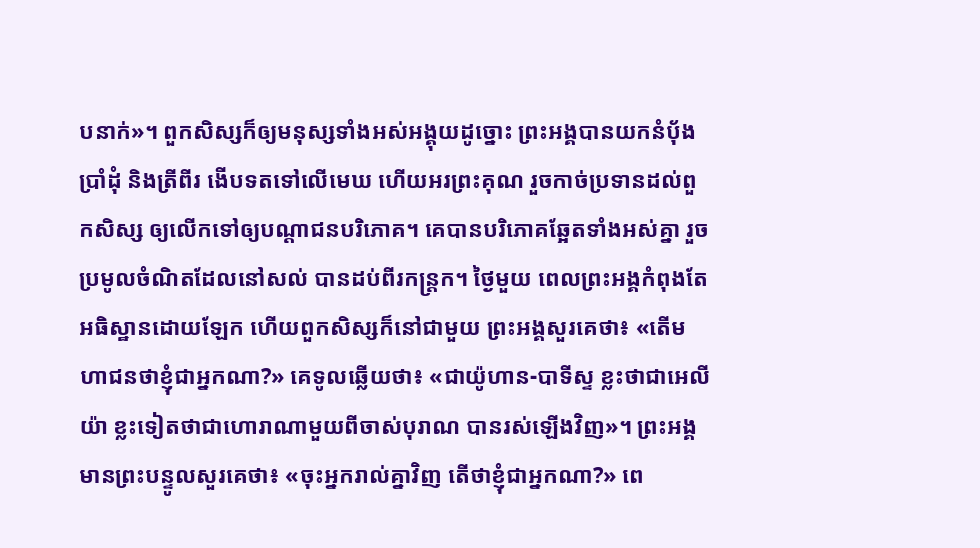បនាក់»។ ពួកសិស្សក៏ឲ្យមនុស្សទាំងអស់អង្គុយដូច្នោះ ព្រះអង្គបានយកនំបុ័ងប្រាំដុំ និងត្រីពីរ ងើបទតទៅលើមេឃ ហើយអរព្រះគុណ រួចកាច់ប្រទានដល់ពួកសិស្ស ឲ្យលើកទៅឲ្យបណ្តាជនបរិភោគ។ គេបានបរិភោគឆ្អែតទាំងអស់គ្នា រួចប្រមូលចំណិតដែលនៅសល់ បានដប់ពីរកន្ត្រក។ ថ្ងៃមួយ ពេលព្រះអង្គកំពុងតែអធិស្ឋានដោយឡែក ហើយពួកសិស្សក៏នៅជាមួយ ព្រះអង្គសួរគេថា៖ «តើមហាជនថាខ្ញុំជាអ្នកណា?» គេទូលឆ្លើយថា៖ «ជាយ៉ូហាន-បាទីស្ទ ខ្លះថាជាអេលីយ៉ា ខ្លះទៀតថាជាហោរាណាមួយពីចាស់បុរាណ បានរស់ឡើងវិញ»។ ព្រះអង្គមានព្រះបន្ទូលសួរគេថា៖ «ចុះអ្នករាល់គ្នាវិញ តើថាខ្ញុំជាអ្នកណា?» ពេ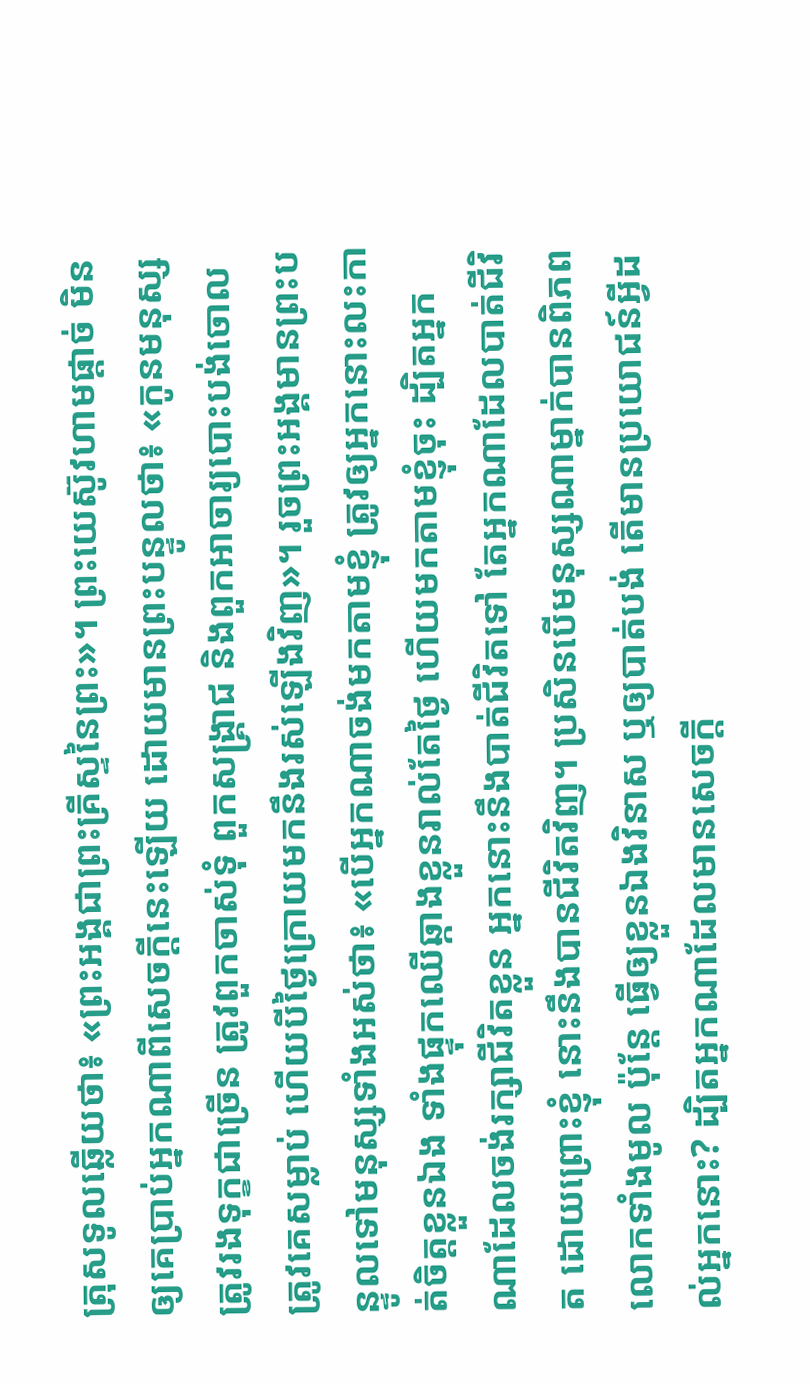ត្រុសទូលឆ្លើយថា៖ «ព្រះអង្គជាព្រះគ្រីស្ទនៃព្រះ»។ ព្រះយេស៊ូវហាមផ្តាច់ មិនឲ្យគេប្រាប់អ្នកណាពីសេចក្តីនេះឡើយ ដោយមានព្រះបន្ទូលថា៖ «កូនមនុស្សត្រូវរងទុក្ខជាច្រើន ត្រូវពួកចាស់ទុំ ពួកសង្គ្រាជ និងពួកអាចារ្យបោះបង់ចោល ត្រូវគេសម្លាប់ ហើយបីថ្ងៃក្រោយមកនឹងរស់ឡើងវិញ»។ រួចព្រះអង្គមានព្រះបន្ទូលទៅមនុស្សទាំងអស់ថា៖ «បើអ្នកណាចង់មកតាមខ្ញុំ ត្រូវឲ្យអ្នកនោះលះកាត់ចិត្តខ្លួនឯង ទាំងផ្ទុកឈើឆ្កាងខ្លួនរាល់តែថ្ងៃ ហើយមកតាមខ្ញុំចុះ ដ្បិតអ្នកណាដែលចង់រក្សាជីវិតខ្លួន អ្នកនោះនឹងបាត់ជីវិតទៅ តែអ្នកណាដែលបាត់ជីវិត ដោយព្រោះខ្ញុំ នោះនឹងបានជីវិតវិញ។ ប្រសិនបើមនុស្សណាម្នាក់បានពិភពលោកទាំងមូល ប៉ុន្តែ ធ្វើឲ្យខ្លួនឯងវិនាស ឬឲ្យបាត់បង់ តើមានប្រយោជន៍អ្វីដល់អ្នកនោះ? ដ្បិតអ្នកណាដែលមានសេចក្តី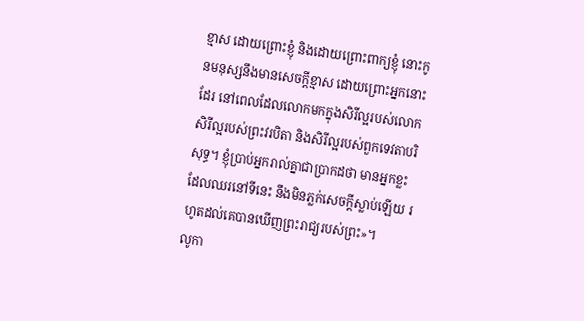ខ្មាស ដោយព្រោះខ្ញុំ និងដោយព្រោះពាក្យខ្ញុំ នោះកូនមនុស្សនឹងមានសេចក្តីខ្មាស ដោយព្រោះអ្នកនោះដែរ នៅពេលដែលលោកមកក្នុងសិរីល្អរបស់លោក សិរីល្អរបស់ព្រះវរបិតា និងសិរីល្អរបស់ពួកទេវតាបរិសុទ្ធ។ ខ្ញុំប្រាប់អ្នករាល់គ្នាជាប្រាកដថា មានអ្នកខ្លះដែលឈរនៅទីនេះ នឹងមិនភ្លក់សេចក្តីស្លាប់ឡើយ រហូតដល់គេបានឃើញព្រះរាជ្យរបស់ព្រះ»។
លូកា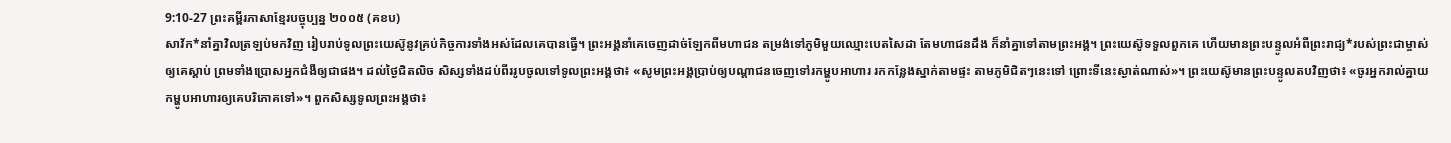9:10-27 ព្រះគម្ពីរភាសាខ្មែរបច្ចុប្បន្ន ២០០៥ (គខប)
សាវ័ក*នាំគ្នាវិលត្រឡប់មកវិញ រៀបរាប់ទូលព្រះយេស៊ូនូវគ្រប់កិច្ចការទាំងអស់ដែលគេបានធ្វើ។ ព្រះអង្គនាំគេចេញដាច់ឡែកពីមហាជន តម្រង់ទៅភូមិមួយឈ្មោះបេតសៃដា តែមហាជនដឹង ក៏នាំគ្នាទៅតាមព្រះអង្គ។ ព្រះយេស៊ូទទួលពួកគេ ហើយមានព្រះបន្ទូលអំពីព្រះរាជ្យ*របស់ព្រះជាម្ចាស់ឲ្យគេស្ដាប់ ព្រមទាំងប្រោសអ្នកជំងឺឲ្យជាផង។ ដល់ថ្ងៃជិតលិច សិស្សទាំងដប់ពីររូបចូលទៅទូលព្រះអង្គថា៖ «សូមព្រះអង្គប្រាប់ឲ្យបណ្ដាជនចេញទៅរកម្ហូបអាហារ រកកន្លែងស្នាក់តាមផ្ទះ តាមភូមិជិតៗនេះទៅ ព្រោះទីនេះស្ងាត់ណាស់»។ ព្រះយេស៊ូមានព្រះបន្ទូលតបវិញថា៖ «ចូរអ្នករាល់គ្នាយកម្ហូបអាហារឲ្យគេបរិភោគទៅ»។ ពួកសិស្សទូលព្រះអង្គថា៖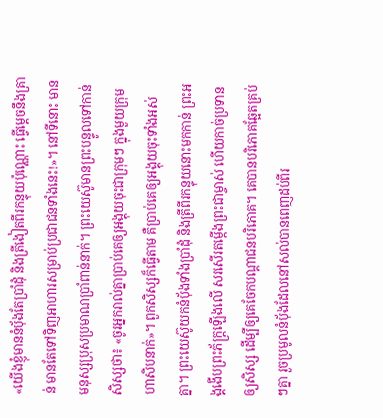«យើងខ្ញុំមាននំប៉័ងតែប្រាំដុំ និងត្រីងៀតពីរកន្ទុយប៉ុណ្ណោះ ធ្វើម្ដេចនឹងគ្រាន់ មានតែទៅទិញអាហារសម្រាប់ប្រជាជនទាំងនេះ!»។ នៅទីនោះ មានមនុស្សប្រុសប្រមាណប្រាំពាន់នាក់។ ព្រះយេស៊ូមានព្រះបន្ទូលទៅកាន់សិស្សថា៖ «ចូរអ្នករាល់គ្នាប្រាប់គេឲ្យអង្គុយចុះជាក្រុមៗ ក្នុងមួយក្រុមហាសិបនាក់»។ ពួកសិស្សក៏ធ្វើតាម គឺប្រាប់គេឲ្យអង្គុយចុះទាំងអស់គ្នា។ ព្រះយេស៊ូយកនំប៉័ងទាំងប្រាំដុំ និងត្រីពីរកន្ទុយនោះមកកាន់ ព្រះអង្គងើបព្រះភ័ក្ត្រឡើងលើ សរសើរតម្កើងព្រះជាម្ចាស់ ហើយកាច់ប្រទានឲ្យសិស្ស ដើម្បីឲ្យគេចែកបណ្ដាជនបរិភោគ។ គេបានបរិភោគឆ្អែតគ្រប់ៗគ្នា រួចប្រមូលនំប៉័ងដែលនៅសល់បានពេញដប់ពីរ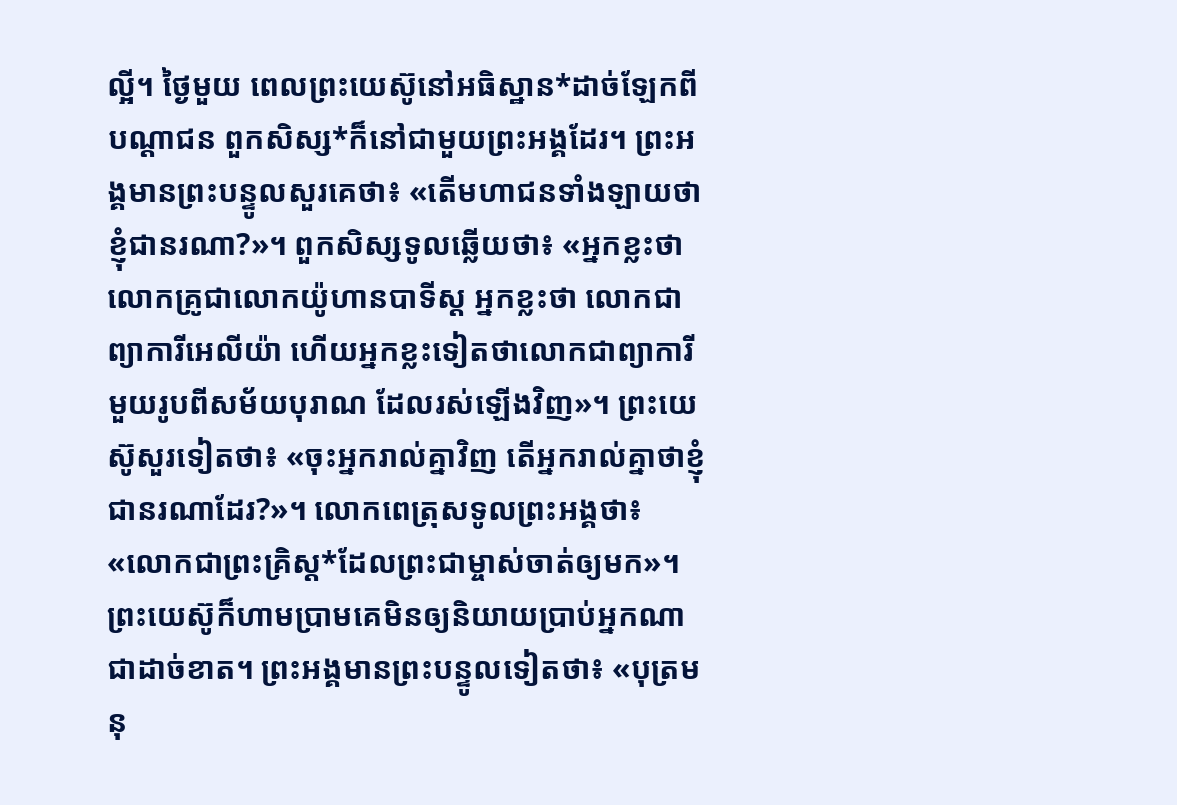ល្អី។ ថ្ងៃមួយ ពេលព្រះយេស៊ូនៅអធិស្ឋាន*ដាច់ឡែកពីបណ្ដាជន ពួកសិស្ស*ក៏នៅជាមួយព្រះអង្គដែរ។ ព្រះអង្គមានព្រះបន្ទូលសួរគេថា៖ «តើមហាជនទាំងឡាយថាខ្ញុំជានរណា?»។ ពួកសិស្សទូលឆ្លើយថា៖ «អ្នកខ្លះថាលោកគ្រូជាលោកយ៉ូហានបាទីស្ដ អ្នកខ្លះថា លោកជាព្យាការីអេលីយ៉ា ហើយអ្នកខ្លះទៀតថាលោកជាព្យាការីមួយរូបពីសម័យបុរាណ ដែលរស់ឡើងវិញ»។ ព្រះយេស៊ូសួរទៀតថា៖ «ចុះអ្នករាល់គ្នាវិញ តើអ្នករាល់គ្នាថាខ្ញុំជានរណាដែរ?»។ លោកពេត្រុសទូលព្រះអង្គថា៖ «លោកជាព្រះគ្រិស្ត*ដែលព្រះជាម្ចាស់ចាត់ឲ្យមក»។ ព្រះយេស៊ូក៏ហាមប្រាមគេមិនឲ្យនិយាយប្រាប់អ្នកណាជាដាច់ខាត។ ព្រះអង្គមានព្រះបន្ទូលទៀតថា៖ «បុត្រមនុ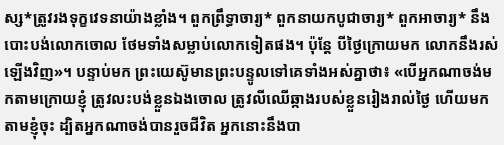ស្ស*ត្រូវរងទុក្ខវេទនាយ៉ាងខ្លាំង។ ពួកព្រឹទ្ធាចារ្យ* ពួកនាយកបូជាចារ្យ* ពួកអាចារ្យ* នឹងបោះបង់លោកចោល ថែមទាំងសម្លាប់លោកទៀតផង។ ប៉ុន្តែ បីថ្ងៃក្រោយមក លោកនឹងរស់ឡើងវិញ»។ បន្ទាប់មក ព្រះយេស៊ូមានព្រះបន្ទូលទៅគេទាំងអស់គ្នាថា៖ «បើអ្នកណាចង់មកតាមក្រោយខ្ញុំ ត្រូវលះបង់ខ្លួនឯងចោល ត្រូវលីឈើឆ្កាងរបស់ខ្លួនរៀងរាល់ថ្ងៃ ហើយមកតាមខ្ញុំចុះ ដ្បិតអ្នកណាចង់បានរួចជីវិត អ្នកនោះនឹងបា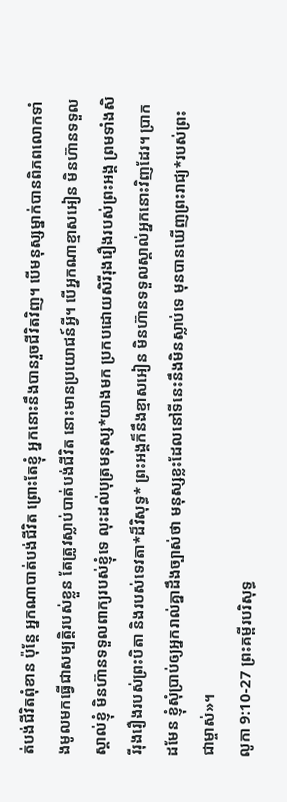ត់បង់ជីវិតពុំខាន ប៉ុន្តែ អ្នកណាបាត់បង់ជីវិត ព្រោះតែខ្ញុំ អ្នកនោះនឹងបានរួចជីវិតវិញ។ បើមនុស្សម្នាក់បានពិភពលោកទាំងមូលមកធ្វើជាសម្បត្តិរបស់ខ្លួន តែត្រូវស្លាប់បាត់បង់ជីវិត នោះមានប្រយោជន៍អ្វី។ បើអ្នកណាខ្មាសអៀន មិនហ៊ានទទួលស្គាល់ខ្ញុំ មិនហ៊ានទទួលពាក្យរបស់ខ្ញុំទេ លុះដល់បុត្រមនុស្ស*យាងមក ប្រកបដោយសិរីរុងរឿងរបស់ព្រះអង្គ ព្រមទាំងសិរីរុងរឿងរបស់ព្រះបិតា និងរបស់ទេវតា*ដ៏វិសុទ្ធ* ព្រះអង្គក៏នឹងខ្មាសអៀន មិនហ៊ានទទួលស្គាល់អ្នកនោះវិញដែរ។ ប្រាកដមែន ខ្ញុំសុំប្រាប់ឲ្យអ្នករាល់គ្នាដឹងច្បាស់ថា មនុស្សខ្លះដែលនៅទីនេះនឹងមិនស្លាប់ទេ មុនបានឃើញព្រះរាជ្យ*របស់ព្រះជាម្ចាស់»។
លូកា 9:10-27 ព្រះគម្ពីរបរិសុទ្ធ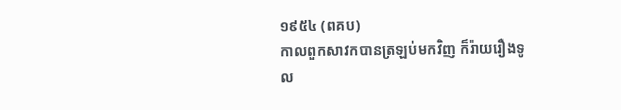១៩៥៤ (ពគប)
កាលពួកសាវកបានត្រឡប់មកវិញ ក៏រ៉ាយរឿងទូល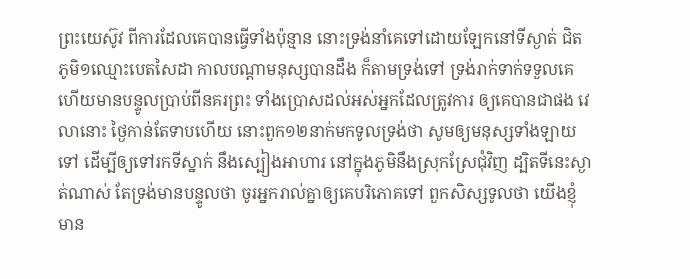ព្រះយេស៊ូវ ពីការដែលគេបានធ្វើទាំងប៉ុន្មាន នោះទ្រង់នាំគេទៅដោយឡែកនៅទីស្ងាត់ ជិតភូមិ១ឈ្មោះបេតសៃដា កាលបណ្តាមនុស្សបានដឹង ក៏តាមទ្រង់ទៅ ទ្រង់រាក់ទាក់ទទួលគេ ហើយមានបន្ទូលប្រាប់ពីនគរព្រះ ទាំងប្រោសដល់អស់អ្នកដែលត្រូវការ ឲ្យគេបានជាផង វេលានោះ ថ្ងៃកាន់តែទាបហើយ នោះពួក១២នាក់មកទូលទ្រង់ថា សូមឲ្យមនុស្សទាំងឡាយទៅ ដើម្បីឲ្យទៅរកទីស្នាក់ នឹងស្បៀងអាហារ នៅក្នុងភូមិនឹងស្រុកស្រែជុំវិញ ដ្បិតទីនេះស្ងាត់ណាស់ តែទ្រង់មានបន្ទូលថា ចូរអ្នករាល់គ្នាឲ្យគេបរិភោគទៅ ពួកសិស្សទូលថា យើងខ្ញុំមាន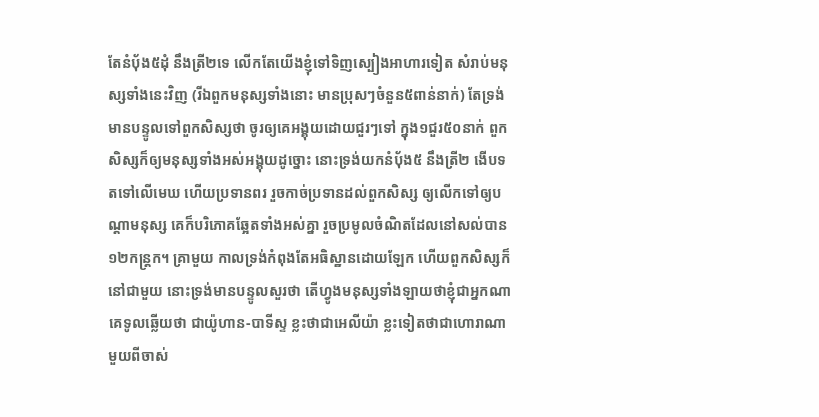តែនំបុ័ង៥ដុំ នឹងត្រី២ទេ លើកតែយើងខ្ញុំទៅទិញស្បៀងអាហារទៀត សំរាប់មនុស្សទាំងនេះវិញ (រីឯពួកមនុស្សទាំងនោះ មានប្រុសៗចំនួន៥ពាន់នាក់) តែទ្រង់មានបន្ទូលទៅពួកសិស្សថា ចូរឲ្យគេអង្គុយដោយជួរៗទៅ ក្នុង១ជួរ៥០នាក់ ពួកសិស្សក៏ឲ្យមនុស្សទាំងអស់អង្គុយដូច្នោះ នោះទ្រង់យកនំបុ័ង៥ នឹងត្រី២ ងើបទតទៅលើមេឃ ហើយប្រទានពរ រួចកាច់ប្រទានដល់ពួកសិស្ស ឲ្យលើកទៅឲ្យបណ្តាមនុស្ស គេក៏បរិភោគឆ្អែតទាំងអស់គ្នា រួចប្រមូលចំណិតដែលនៅសល់បាន១២កន្ត្រក។ គ្រាមួយ កាលទ្រង់កំពុងតែអធិស្ឋានដោយឡែក ហើយពួកសិស្សក៏នៅជាមួយ នោះទ្រង់មានបន្ទូលសួរថា តើហ្វូងមនុស្សទាំងឡាយថាខ្ញុំជាអ្នកណា គេទូលឆ្លើយថា ជាយ៉ូហាន-បាទីស្ទ ខ្លះថាជាអេលីយ៉ា ខ្លះទៀតថាជាហោរាណាមួយពីចាស់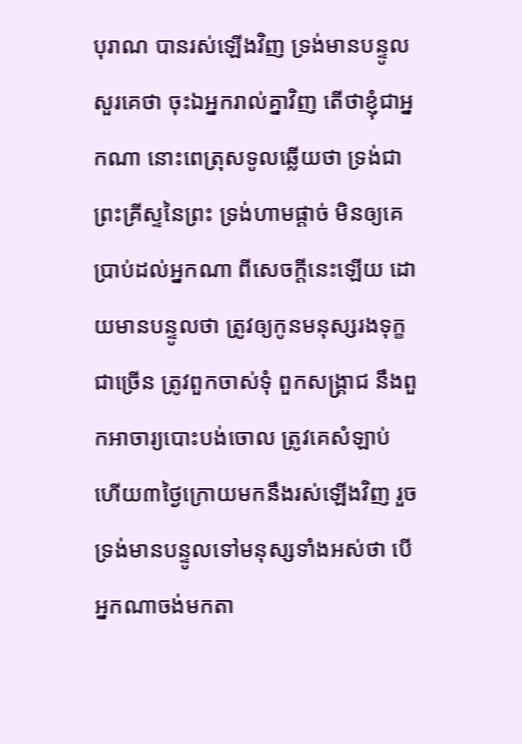បុរាណ បានរស់ឡើងវិញ ទ្រង់មានបន្ទូលសួរគេថា ចុះឯអ្នករាល់គ្នាវិញ តើថាខ្ញុំជាអ្នកណា នោះពេត្រុសទូលឆ្លើយថា ទ្រង់ជាព្រះគ្រីស្ទនៃព្រះ ទ្រង់ហាមផ្តាច់ មិនឲ្យគេប្រាប់ដល់អ្នកណា ពីសេចក្ដីនេះឡើយ ដោយមានបន្ទូលថា ត្រូវឲ្យកូនមនុស្សរងទុក្ខជាច្រើន ត្រូវពួកចាស់ទុំ ពួកសង្គ្រាជ នឹងពួកអាចារ្យបោះបង់ចោល ត្រូវគេសំឡាប់ ហើយ៣ថ្ងៃក្រោយមកនឹងរស់ឡើងវិញ រួចទ្រង់មានបន្ទូលទៅមនុស្សទាំងអស់ថា បើអ្នកណាចង់មកតា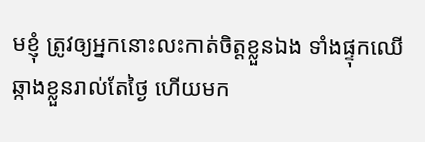មខ្ញុំ ត្រូវឲ្យអ្នកនោះលះកាត់ចិត្តខ្លួនឯង ទាំងផ្ទុកឈើឆ្កាងខ្លួនរាល់តែថ្ងៃ ហើយមក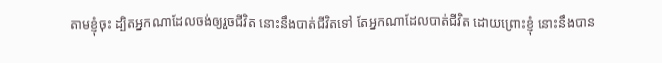តាមខ្ញុំចុះ ដ្បិតអ្នកណាដែលចង់ឲ្យរួចជីវិត នោះនឹងបាត់ជីវិតទៅ តែអ្នកណាដែលបាត់ជីវិត ដោយព្រោះខ្ញុំ នោះនឹងបាន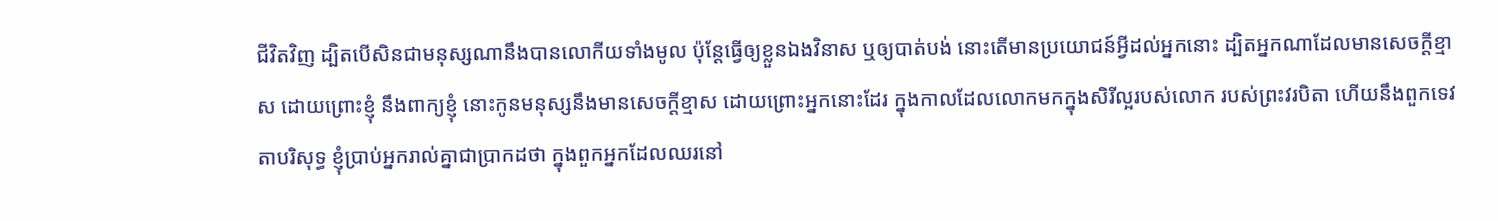ជីវិតវិញ ដ្បិតបើសិនជាមនុស្សណានឹងបានលោកីយទាំងមូល ប៉ុន្តែធ្វើឲ្យខ្លួនឯងវិនាស ឬឲ្យបាត់បង់ នោះតើមានប្រយោជន៍អ្វីដល់អ្នកនោះ ដ្បិតអ្នកណាដែលមានសេចក្ដីខ្មាស ដោយព្រោះខ្ញុំ នឹងពាក្យខ្ញុំ នោះកូនមនុស្សនឹងមានសេចក្ដីខ្មាស ដោយព្រោះអ្នកនោះដែរ ក្នុងកាលដែលលោកមកក្នុងសិរីល្អរបស់លោក របស់ព្រះវរបិតា ហើយនឹងពួកទេវតាបរិសុទ្ធ ខ្ញុំប្រាប់អ្នករាល់គ្នាជាប្រាកដថា ក្នុងពួកអ្នកដែលឈរនៅ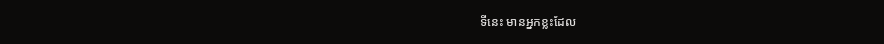ទីនេះ មានអ្នកខ្លះដែល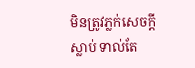មិនត្រូវភ្លក់សេចក្ដីស្លាប់ ទាល់តែ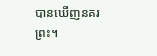បានឃើញនគរព្រះ។